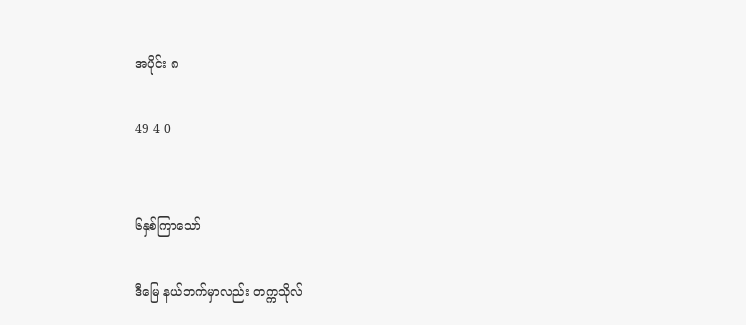အပိုင်း ၈

49 4 0


၆နှစ်ကြာသော်

ဒီမြေ နယ်ဘက်မှာလည်း တက္ကသိုလ်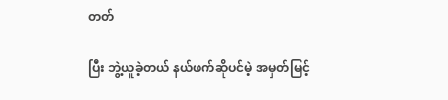တတ်

ပြီး ဘွဲ့ယူခဲ့တယ် နယ်ဖက်ဆိုပင်မဲ့ အမှတ်မြင့်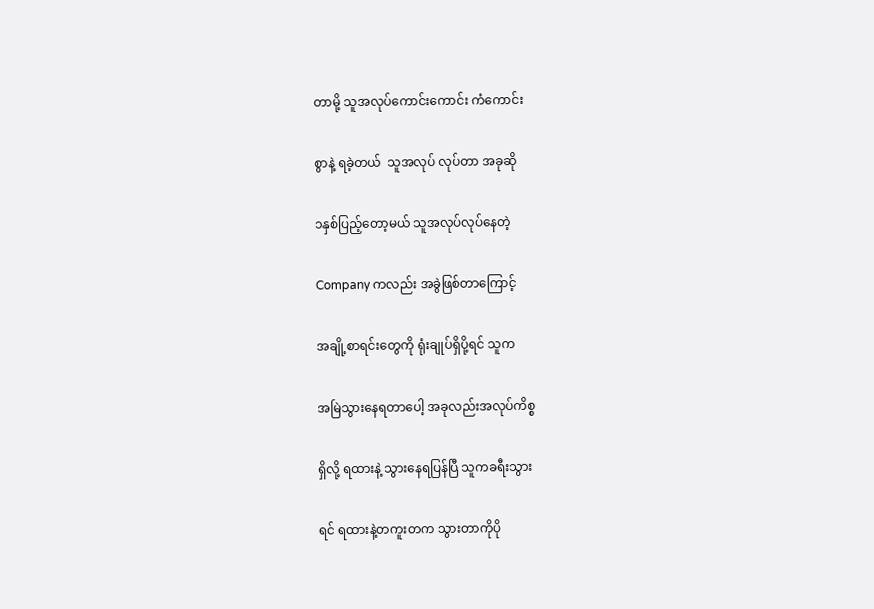တာမို့ သူအလုပ်ကောင်းကောင်း ကံကောင်း

စွာနဲ့ ရခဲ့တယ်  သူအလုပ် လုပ်တာ အခုဆို

၁နှစ်ပြည့်တော့မယ် သူအလုပ်လုပ်နေတဲ့

Company ကလည်း အခွဲဖြစ်တာကြောင့်

အချို့စာရင်းတွေကို ရုံးချုပ်ရှိပို့ရင် သူက

အမြဲသွားနေရတာပေါ့ အခုလည်းအလုပ်ကိစ္စ

ရှိလို့ ရထားနဲ့ သွားနေရပြန်ပြီ သူကခရီးသွား

ရင် ရထားနဲ့တကူးတက သွားတာကိုပို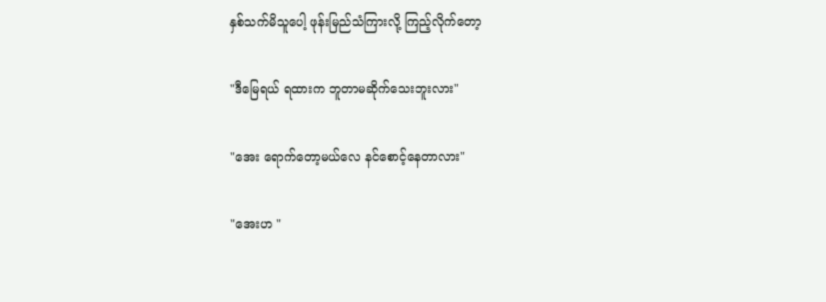နှစ်သက်မိသူပေါ့ ဖုန်းမြည်သံကြားလို့ ကြည့်လိုက်တော့

"ဒီမြေရယ် ရထားက ဘူတာမဆိုက်သေးဘူးလား"

"အေး ရောက်တော့မယ်လေ နင်စောင့်နေတာလား"

"အေးဟ "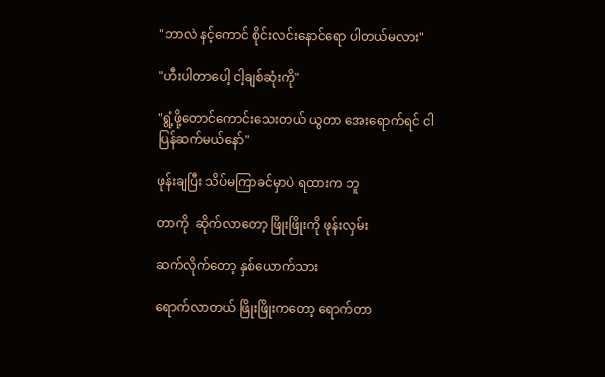"ဘာလဲ နင့်ကောင် စိုင်းလင်းနောင်ရော ပါတယ်မလား"

"ဟီးပါတာပေါ့ ငါ့ချစ်ဆုံးကို"

"ရွံ့ဖို့တောင်ကောင်းသေးတယ် ယွတာ အေးရောက်ရင် ငါပြန်ဆက်မယ်နော်"

ဖုန်းချပြီး သိပ်မကြာခင်မှာပဲ ရထားက ဘူ

တာကို  ဆိုက်လာတော့ ဖြိုးဖြိုးကို ဖုန်းလှမ်း

ဆက်လိုက်တော့ နှစ်ယောက်သား

ရောက်လာတယ် ဖြိုးဖြိုးကတော့ ရောက်တာ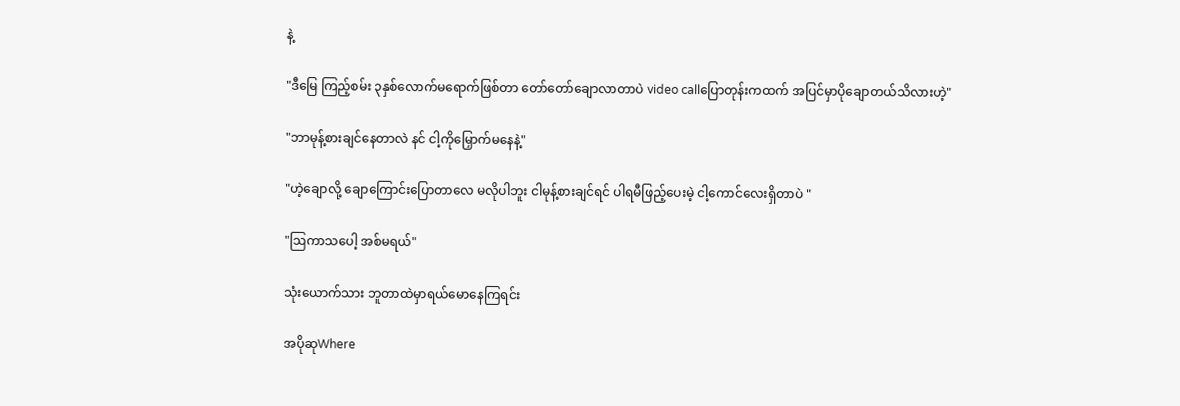နဲ့

"ဒီမြေ ကြည့်စမ်း ၃နှစ်လောက်မရောက်ဖြစ်တာ တော်တော်ချောလာတာပဲ video callပြောတုန်းကထက် အပြင်မှာပိုချောတယ်သိလားဟဲ့"

"ဘာမုန့်စားချင်နေတာလဲ နင် ငါ့ကိုမြှောက်မနေနဲ့"

"ဟဲ့ချောလို့ ချောကြောင်းပြောတာလေ မလိုပါဘူး ငါမုန့်စားချင်ရင် ပါရမီဖြည့်ပေးမဲ့ ငါ့ကောင်လေးရှိတာပဲ "

"ဩကာသပေါ့ အစ်မရယ်"

သုံးယောက်သား ဘူတာထဲမှာရယ်မောနေကြရင်း

အပိုဆုWhere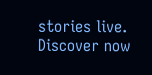stories live. Discover now